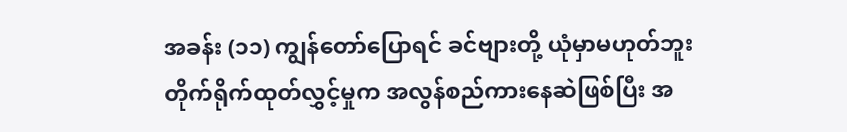အခန်း (၁၁) ကျွန်တော်ပြောရင် ခင်ဗျားတို့ ယုံမှာမဟုတ်ဘူး
တိုက်ရိုက်ထုတ်လွှင့်မှုက အလွန်စည်ကားနေဆဲဖြစ်ပြီး အ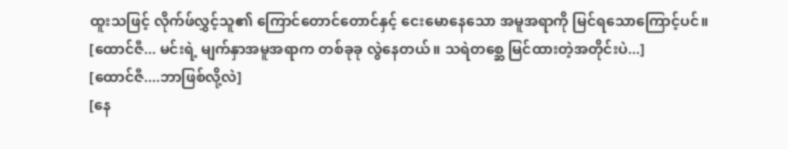ထူးသဖြင့် လိုက်ဖ်လွှင့်သူ၏ ကြောင်တောင်တောင်နှင့် ငေးမောနေသော အမူအရာကို မြင်ရသောကြောင့်ပင်။
[ထောင်ဇီ... မင်းရဲ့ မျက်နှာအမူအရာက တစ်ခုခု လွဲနေတယ်။ သရဲတစ္ဆေ မြင်ထားတဲ့အတိုင်းပဲ...]
[ထောင်ဇီ....ဘာဖြစ်လို့လဲ]
[နေ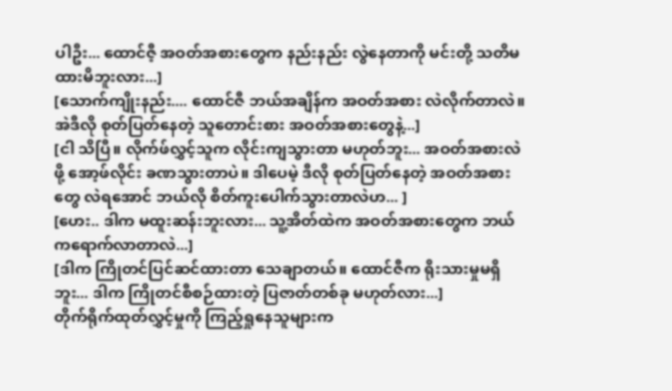ပါဦး... ထောင်ဇီ့ အဝတ်အစားတွေက နည်းနည်း လွဲနေတာကို မင်းတို့ သတိမထားမိဘူးလား...]
[သောက်ကျိုးနည်း.... ထောင်ဇီ ဘယ်အချိန်က အဝတ်အစား လဲလိုက်တာလဲ။ အဲဒီလို စုတ်ပြတ်နေတဲ့ သူတောင်းစား အဝတ်အစားတွေနဲ့...]
[ငါ သိပြီ။ လိုက်ဖ်လွှင့်သူက လိုင်းကျသွားတာ မဟုတ်ဘူး... အဝတ်အစားလဲဖို့ အော့ဖ်လိုင်း ခဏသွားတာပဲ။ ဒါပေမဲ့ ဒီလို စုတ်ပြတ်နေတဲ့ အဝတ်အစားတွေ လဲရအောင် ဘယ်လို စိတ်ကူးပေါက်သွားတာလဲဟ... ]
[ဟေး.. ဒါက မထူးဆန်းဘူးလား... သူ့အိတ်ထဲက အဝတ်အစားတွေက ဘယ်ကရောက်လာတာလဲ...]
[ဒါက ကြိုတင်ပြင်ဆင်ထားတာ သေချာတယ်။ ထောင်ဇီက ရိုးသားမှုမရှိဘူး... ဒါက ကြိုတင်စီစဉ်ထားတဲ့ ပြဇာတ်တစ်ခု မဟုတ်လား...]
တိုက်ရိုက်ထုတ်လွှင့်မှုကို ကြည့်ရှုနေသူများက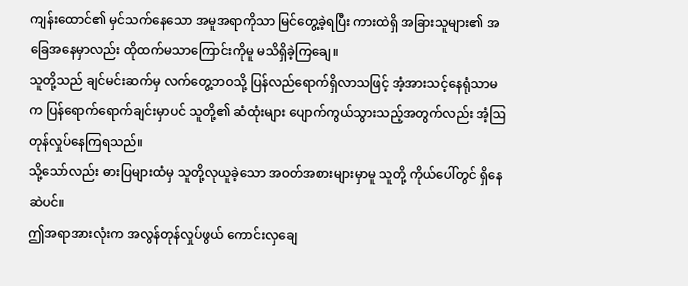ကျန်းထောင်၏ မှင်သက်နေသော အမူအရာကိုသာ မြင်တွေ့ခဲ့ရပြီး ကားထဲရှိ အခြားသူများ၏ အခြေအနေမှာလည်း ထိုထက်မသာကြောင်းကိုမူ မသိရှိခဲ့ကြချေ။
သူတို့သည် ချင်မင်းဆက်မှ လက်တွေ့ဘဝသို့ ပြန်လည်ရောက်ရှိလာသဖြင့် အံ့အားသင့်နေရုံသာမက ပြန်ရောက်ရောက်ချင်းမှာပင် သူတို့၏ ဆံထုံးများ ပျောက်ကွယ်သွားသည့်အတွက်လည်း အံ့ဩတုန်လှုပ်နေကြရသည်။
သို့သော်လည်း ဓားပြများထံမှ သူတို့လုယူခဲ့သော အဝတ်အစားများမှာမူ သူတို့ ကိုယ်ပေါ်တွင် ရှိနေဆဲပင်။
ဤအရာအားလုံးက အလွန်တုန်လှုပ်ဖွယ် ကောင်းလှချေ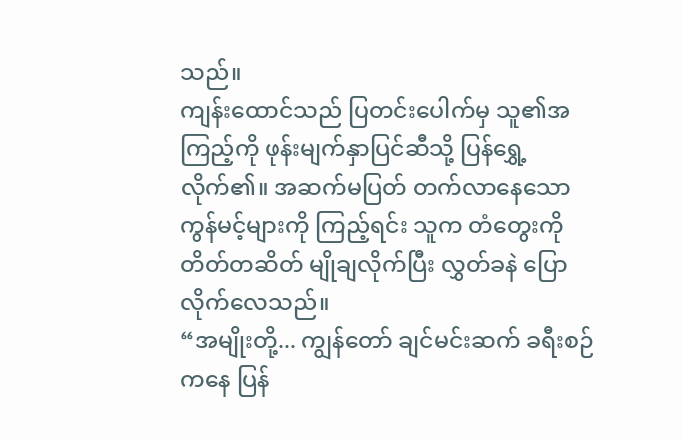သည်။
ကျန်းထောင်သည် ပြတင်းပေါက်မှ သူ၏အကြည့်ကို ဖုန်းမျက်နှာပြင်ဆီသို့ ပြန်ရွှေ့လိုက်၏။ အဆက်မပြတ် တက်လာနေသော ကွန်မင့်များကို ကြည့်ရင်း သူက တံတွေးကို တိတ်တဆိတ် မျိုချလိုက်ပြီး လွှတ်ခနဲ ပြောလိုက်လေသည်။
“အမျိုးတို့... ကျွန်တော် ချင်မင်းဆက် ခရီးစဉ်ကနေ ပြန်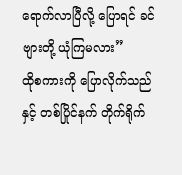ရောက်လာပြီလို့ ပြောရင် ခင်ဗျားတို့ ယုံကြမလား”
ထိုစကားကို ပြောလိုက်သည်နှင့် တစ်ပြိုင်နက် တိုက်ရိုက်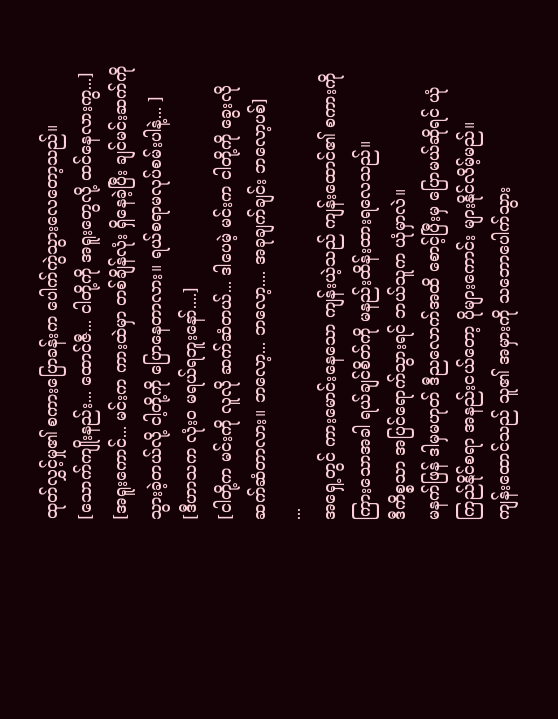ထုတ်လွှင့်မှု၏ စကားပြောခန်းက ပေါက်ကွဲသွားလေတော့သည်။
[သောက်ကျိုးနည်း... ထောင်ဇီ... ငါတို့ကို အရူးတွေလို့ ထင်နေလားကွ...]
[အရူးကောင်... မင်းက ကားထဲမှာ တစ်ချိန်လုံး ရှိနေခဲ့ပြီး ချင်မင်းဆက်ကို သွားခဲ့တယ်လို့ ငါ့တို့ကို ပြောနေတာလား။ ရယ်စရာမလုပ်စမ်းပါနဲ့... ]
[ဒီဟာသက လုံးဝ မရယ်ရဘူးနော်....]
[ငါတို့က မင်းကို လူလို ဆက်ဆံတယ်... ဒါပေမဲ့ မင်းက ငါတို့ကို ခွေးလို ဆက်ဆံတာလား။ ဘလော့... ဘလော့.... အခုချက်ချင်း ဘလော့ပစ်]
...
အရှေ့တွင် ကားမောင်းနေသော ကျန်းယဲ့သည် ကျန်းထောင်၏ စကားကို ကြားသောအခါ ရယ်ချင်စိတ်ကို မနည်းထိန်းထားရလေသည်။
ဒီကိစ္စသာ အပြင်ရောက်သွားရင် ဘယ်သူက ယုံမှာလဲ။
မနက်ဖြန် ဒါမှမဟုတ် ဒီညလောက်အထိ စောင့်ပြီးမှ ပြောမယ်ဆိုရင် ယုံကြည်နိုင်စရာ အနည်းငယ်တော့ ပိုများကောင်း များနိုင်လိမ့်မည်။
ကျန်းထောင်သည် သူ၏ အမှားကို သဘောပေါက်သွား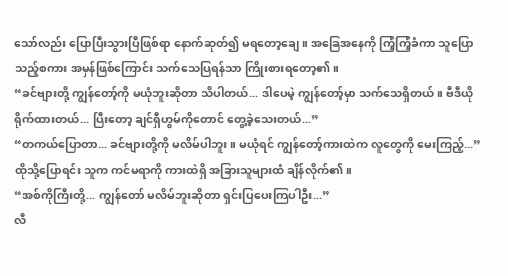သော်လည်း ပြောပြီးသွားပြီဖြစ်ရာ နောက်ဆုတ်၍ မရတော့ချေ။ အခြေအနေကို ကြံ့ကြံ့ခံကာ သူပြောသည့်စကား အမှန်ဖြစ်ကြောင်း သက်သေပြရန်သာ ကြိုးစားရတော့၏။
“ခင်ဗျားတို့ ကျွန်တော့်ကို မယုံဘူးဆိုတာ သိပါတယ်... ဒါပေမဲ့ ကျွန်တော့်မှာ သက်သေရှိတယ်။ ဗီဒီယို ရိုက်ထားတယ်... ပြီးတော့ ချင်ရှီဟွမ်ကိုတောင် တွေ့ခဲ့သေးတယ်...”
“တကယ်ပြောတာ... ခင်ဗျားတို့ကို မလိမ်ပါဘူး။ မယုံရင် ကျွန်တော့်ကားထဲက လူတွေကို မေးကြည့်...”
ထိုသို့ပြောရင်း သူက ကင်မရာကို ကားထဲရှိ အခြားသူများထံ ချိန်လိုက်၏။
“အစ်ကိုကြီးတို့... ကျွန်တော် မလိမ်ဘူးဆိုတာ ရှင်းပြပေးကြပါဦး...”
လီ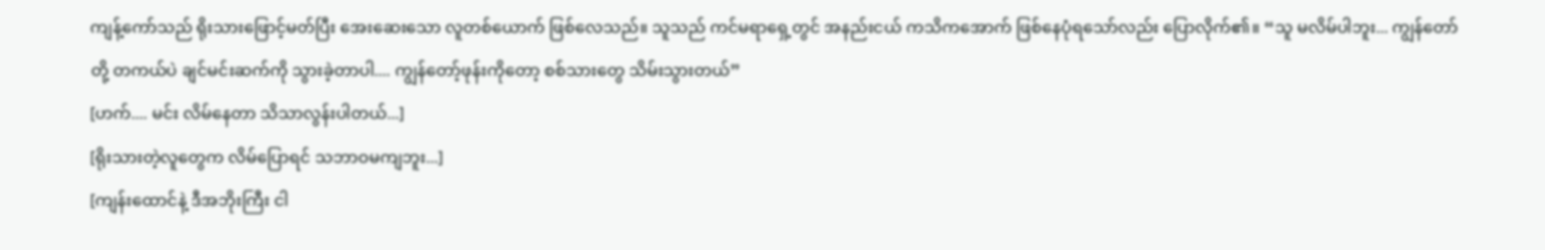ကျန့်ကော်သည် ရိုးသားဖြောင့်မတ်ပြီး အေးဆေးသော လူတစ်ယောက် ဖြစ်လေသည်။ သူသည် ကင်မရာရှေ့တွင် အနည်းငယ် ကသိကအောက် ဖြစ်နေပုံရသော်လည်း ပြောလိုက်၏။ “သူ မလိမ်ပါဘူး... ကျွန်တော်တို့ တကယ်ပဲ ချင်မင်းဆက်ကို သွားခဲ့တာပါ.... ကျွန်တော့်ဖုန်းကိုတော့ စစ်သားတွေ သိမ်းသွားတယ်”
[ဟက်.... မင်း လိမ်နေတာ သိသာလွန်းပါတယ်...]
[ရိုးသားတဲ့လူတွေက လိမ်ပြောရင် သဘာဝမကျဘူး...]
[ကျန်းထောင်နဲ့ ဒီအဘိုးကြီး ငါ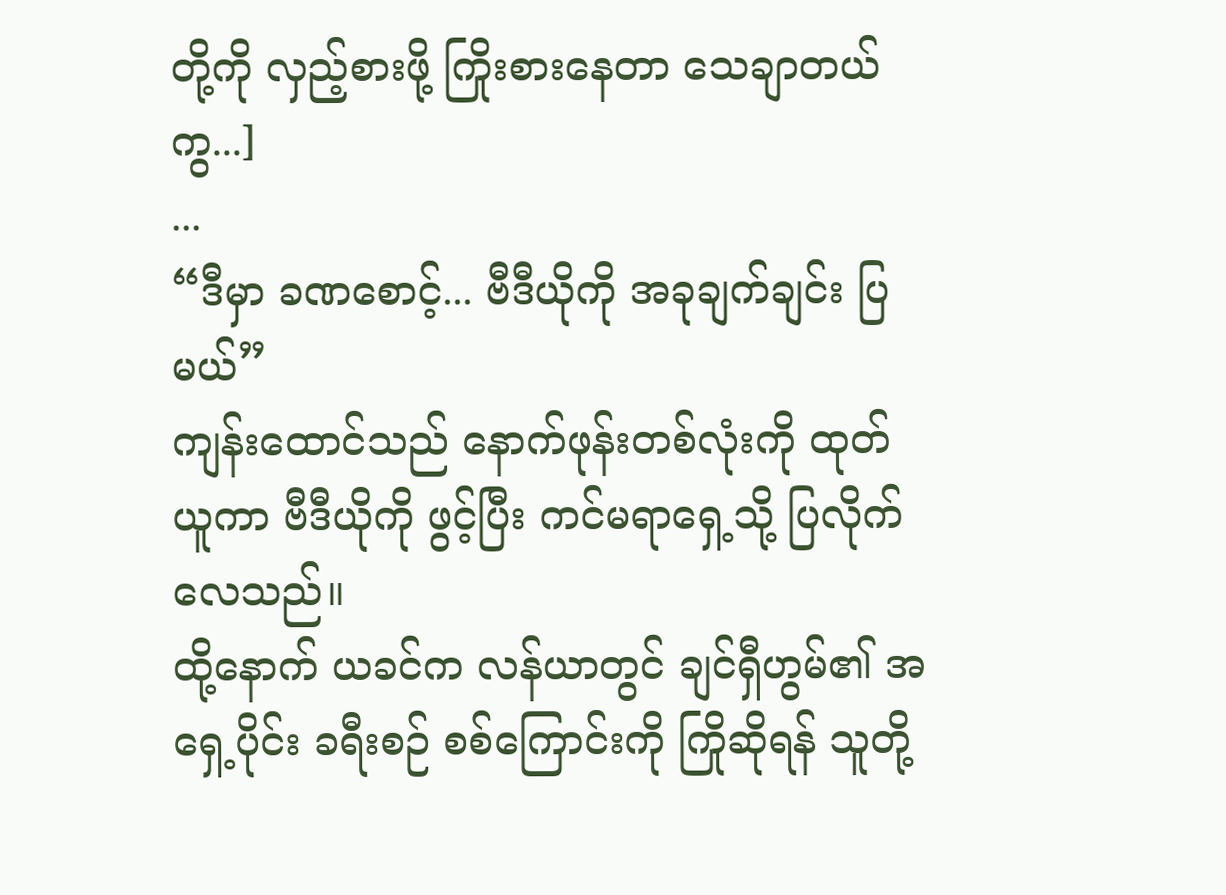တို့ကို လှည့်စားဖို့ ကြိုးစားနေတာ သေချာတယ်ကွ...]
...
“ဒီမှာ ခဏစောင့်... ဗီဒီယိုကို အခုချက်ချင်း ပြမယ်”
ကျန်းထောင်သည် နောက်ဖုန်းတစ်လုံးကို ထုတ်ယူကာ ဗီဒီယိုကို ဖွင့်ပြီး ကင်မရာရှေ့သို့ ပြလိုက်လေသည်။
ထို့နောက် ယခင်က လန်ယာတွင် ချင်ရှီဟွမ်၏ အရှေ့ပိုင်း ခရီးစဉ် စစ်ကြောင်းကို ကြိုဆိုရန် သူတို့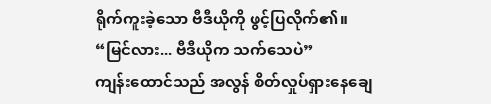ရိုက်ကူးခဲ့သော ဗီဒီယိုကို ဖွင့်ပြလိုက်၏။
“မြင်လား... ဗီဒီယိုက သက်သေပဲ”
ကျန်းထောင်သည် အလွန် စိတ်လှုပ်ရှားနေချေ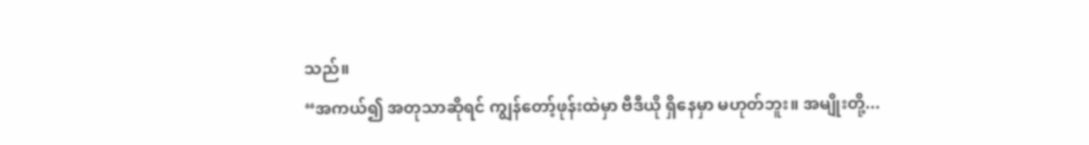သည်။
“အကယ်၍ အတုသာဆိုရင် ကျွန်တော့်ဖုန်းထဲမှာ ဗီဒီယို ရှိနေမှာ မဟုတ်ဘူး။ အမျိုးတို့...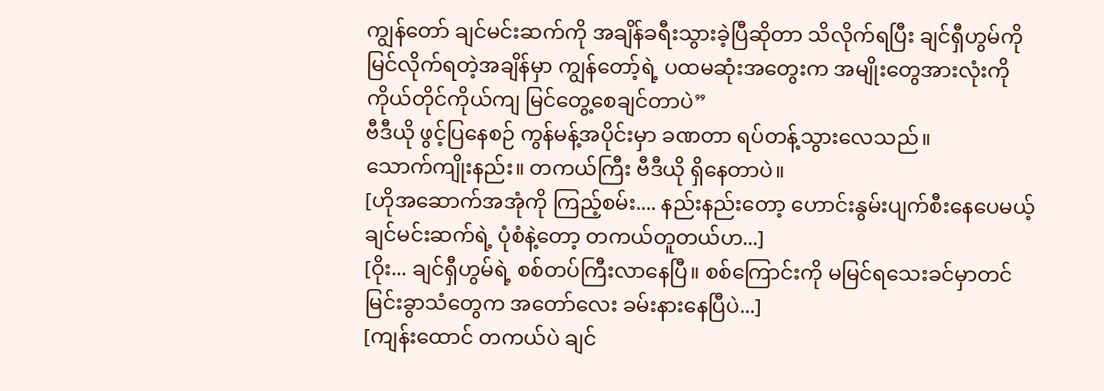ကျွန်တော် ချင်မင်းဆက်ကို အချိန်ခရီးသွားခဲ့ပြီဆိုတာ သိလိုက်ရပြီး ချင်ရှီဟွမ်ကို မြင်လိုက်ရတဲ့အချိန်မှာ ကျွန်တော့်ရဲ့ ပထမဆုံးအတွေးက အမျိုးတွေအားလုံးကို ကိုယ်တိုင်ကိုယ်ကျ မြင်တွေ့စေချင်တာပဲ”
ဗီဒီယို ဖွင့်ပြနေစဉ် ကွန်မန့်အပိုင်းမှာ ခဏတာ ရပ်တန့်သွားလေသည်။
သောက်ကျိုးနည်း။ တကယ်ကြီး ဗီဒီယို ရှိနေတာပဲ။
[ဟိုအဆောက်အအုံကို ကြည့်စမ်း.... နည်းနည်းတော့ ဟောင်းနွမ်းပျက်စီးနေပေမယ့် ချင်မင်းဆက်ရဲ့ ပုံစံနဲ့တော့ တကယ်တူတယ်ဟ...]
[ဝိုး... ချင်ရှီဟွမ်ရဲ့ စစ်တပ်ကြီးလာနေပြီ။ စစ်ကြောင်းကို မမြင်ရသေးခင်မှာတင် မြင်းခွာသံတွေက အတော်လေး ခမ်းနားနေပြီပဲ...]
[ကျန်းထောင် တကယ်ပဲ ချင်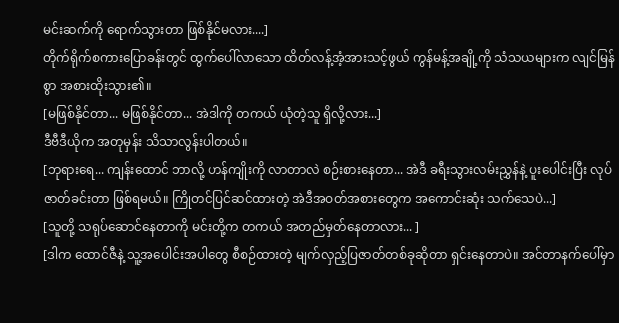မင်းဆက်ကို ရောက်သွားတာ ဖြစ်နိုင်မလား....]
တိုက်ရိုက်စကားပြောခန်းတွင် ထွက်ပေါ်လာသော ထိတ်လန့်အံ့အားသင့်ဖွယ် ကွန်မန့်အချို့ကို သံသယများက လျင်မြန်စွာ အစားထိုးသွား၏။
[မဖြစ်နိုင်တာ... မဖြစ်နိုင်တာ... အဲဒါကို တကယ် ယုံတဲ့သူ ရှိလို့လား...]
ဒီဗီဒီယိုက အတုမှန်း သိသာလွန်းပါတယ်။
[ဘုရားရေ... ကျန်းထောင် ဘာလို့ ဟန်ကျိုးကို လာတာလဲ စဉ်းစားနေတာ... အဲဒီ ခရီးသွားလမ်းညွှန်နဲ့ ပူးပေါင်းပြီး လုပ်ဇာတ်ခင်းတာ ဖြစ်ရမယ်။ ကြိုတင်ပြင်ဆင်ထားတဲ့ အဲဒီအဝတ်အစားတွေက အကောင်းဆုံး သက်သေပဲ...]
[သူတို့ သရုပ်ဆောင်နေတာကို မင်းတို့က တကယ် အတည်မှတ်နေတာလား... ]
[ဒါက ထောင်ဇီနဲ့ သူ့အပေါင်းအပါတွေ စီစဉ်ထားတဲ့ မျက်လှည့်ပြဇာတ်တစ်ခုဆိုတာ ရှင်းနေတာပဲ။ အင်တာနက်ပေါ်မှာ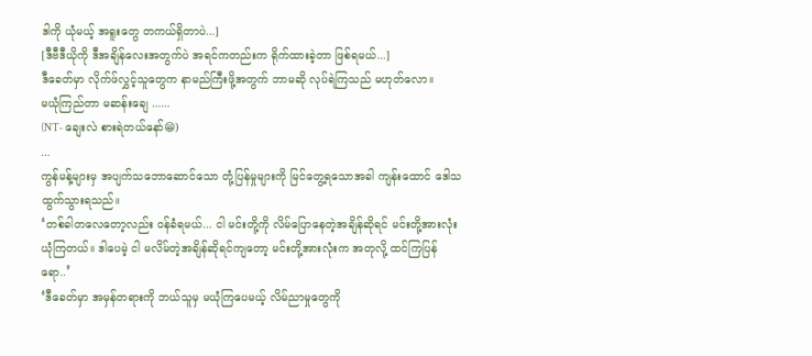ဒါကို ယုံမယ့် အရူးတွေ တကယ်ရှိတာပဲ...]
[ဒီဗီဒီယိုကို ဒီအချိန်လေးအတွက်ပဲ အရင်ကတည်းက ရိုက်ထားခဲ့တာ ဖြစ်ရမယ်...]
ဒီခေတ်မှာ လိုက်ဖ်လွှင့်သူတွေက နာမည်ကြီးဖို့အတွက် ဘာမဆို လုပ်ရဲကြသည် မဟုတ်လော။
မယုံကြည်တာ မဆန်းချေ ......
(NT- ချေးလဲ စားရဲတယ်နော်😁)
...
ကွန်မန့်များမှ အပျက်သဘောဆောင်သော တုံ့ပြန်မှုများကို မြင်တွေ့ရသောအခါ ကျန်းထောင် ဒေါသထွက်သွားရသည်။
‘တစ်ခါတလေတော့လည်း ဝန်ခံရမယ်... ငါ မင်းတို့ကို လိမ်ပြောနေတဲ့အချိန်ဆိုရင် မင်းတို့အားလုံး ယုံကြတယ်။ ဒါပေမဲ့ ငါ မလိမ်တဲ့အချိန်ဆိုရင်ကျတော့ မင်းတို့အားလုံးက အတုလို့ ထင်ကြပြန်ရော..’
‘ဒီခေတ်မှာ အမှန်တရားကို ဘယ်သူမှ မယုံကြပေမယ့် လိမ်ညာမှုတွေကို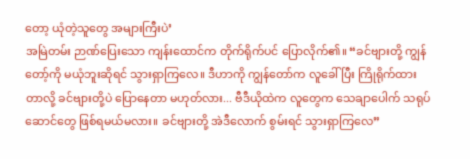တော့ ယုံတဲ့သူတွေ အများကြီးပဲ’
အမြဲတမ်း ဉာဏ်ပြေးသော ကျန်းထောင်က တိုက်ရိုက်ပင် ပြောလိုက်၏။ “ခင်ဗျားတို့ ကျွန်တော့်ကို မယုံဘူးဆိုရင် သွားရှာကြလေ။ ဒီဟာကို ကျွန်တော်က လူခေါ်ပြီး ကြိုရိုက်ထားတာလို့ ခင်ဗျားတို့ပဲ ပြောနေတာ မဟုတ်လား... ဗီဒီယိုထဲက လူတွေက သေချာပေါက် သရုပ်ဆောင်တွေ ဖြစ်ရမယ်မလား။ ခင်ဗျားတို့ အဲဒီလောက် စွမ်းရင် သွားရှာကြလေ”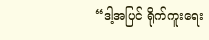“ဒါ့အပြင် ရိုက်ကူးရေး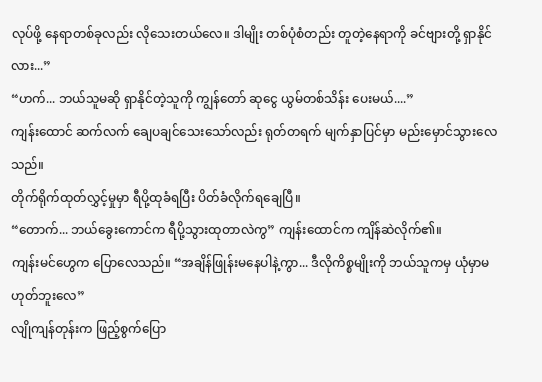လုပ်ဖို့ နေရာတစ်ခုလည်း လိုသေးတယ်လေ။ ဒါမျိုး တစ်ပုံစံတည်း တူတဲ့နေရာကို ခင်ဗျားတို့ ရှာနိုင်လား...”
“ဟက်... ဘယ်သူမဆို ရှာနိုင်တဲ့သူကို ကျွန်တော် ဆုငွေ ယွမ်တစ်သိန်း ပေးမယ်....”
ကျန်းထောင် ဆက်လက် ချေပချင်သေးသော်လည်း ရုတ်တရက် မျက်နှာပြင်မှာ မည်းမှောင်သွားလေသည်။
တိုက်ရိုက်ထုတ်လွှင့်မှုမှာ ရီပို့ထုခံရပြီး ပိတ်ခံလိုက်ရချေပြီ။
“တောက်... ဘယ်ခွေးကောင်က ရီပို့သွားထုတာလဲကွ” ကျန်းထောင်က ကျိန်ဆဲလိုက်၏။
ကျန်းမင်ဟွေက ပြောလေသည်။ “အချိန်ဖြုန်းမနေပါနဲ့ကွာ... ဒီလိုကိစ္စမျိုးကို ဘယ်သူကမှ ယုံမှာမဟုတ်ဘူးလေ”
လျိုကျန်တုန်းက ဖြည့်စွက်ပြော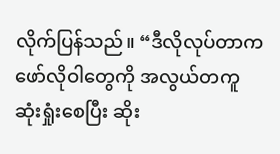လိုက်ပြန်သည်။ “ဒီလိုလုပ်တာက ဖော်လိုဝါတွေကို အလွယ်တကူ ဆုံးရှုံးစေပြီး ဆိုး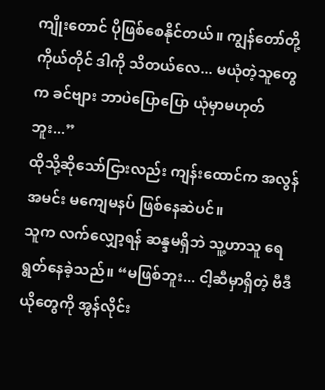ကျိုးတောင် ပိုဖြစ်စေနိုင်တယ်။ ကျွန်တော်တို့ ကိုယ်တိုင် ဒါကို သိတယ်လေ... မယုံတဲ့သူတွေက ခင်ဗျား ဘာပဲပြောပြော ယုံမှာမဟုတ်ဘူး...”
ထိုသို့ဆိုသော်ငြားလည်း ကျန်းထောင်က အလွန်အမင်း မကျေမနပ် ဖြစ်နေဆဲပင်။
သူက လက်လျှော့ရန် ဆန္ဒမရှိဘဲ သူ့ဟာသူ ရေရွတ်နေခဲ့သည်။ “မဖြစ်ဘူး... ငါ့ဆီမှာရှိတဲ့ ဗီဒီယိုတွေကို အွန်လိုင်း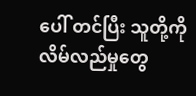ပေါ် တင်ပြီး သူတို့ကို လိမ်လည်မှုတွေ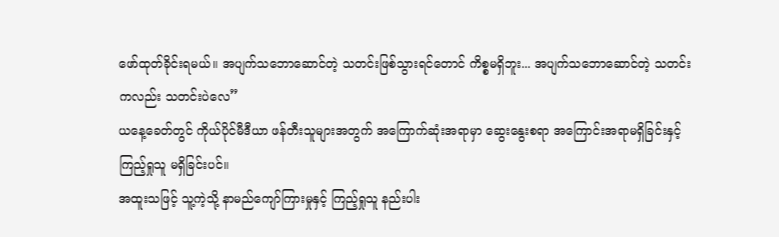ဖော်ထုတ်ခိုင်းရမယ်။ အပျက်သဘောဆောင်တဲ့ သတင်းဖြစ်သွားရင်တောင် ကိစ္စမရှိဘူး... အပျက်သဘောဆောင်တဲ့ သတင်းကလည်း သတင်းပဲလေ”
ယနေ့ခေတ်တွင် ကိုယ်ပိုင်မီဒီယာ ဖန်တီးသူများအတွက် အကြောက်ဆုံးအရာမှာ ဆွေးနွေးစရာ အကြောင်းအရာမရှိခြင်းနှင့် ကြည့်ရှုသူ မရှိခြင်းပင်။
အထူးသဖြင့် သူ့ကဲ့သို့ နာမည်ကျော်ကြားမှုနှင့် ကြည့်ရှုသူ နည်းပါး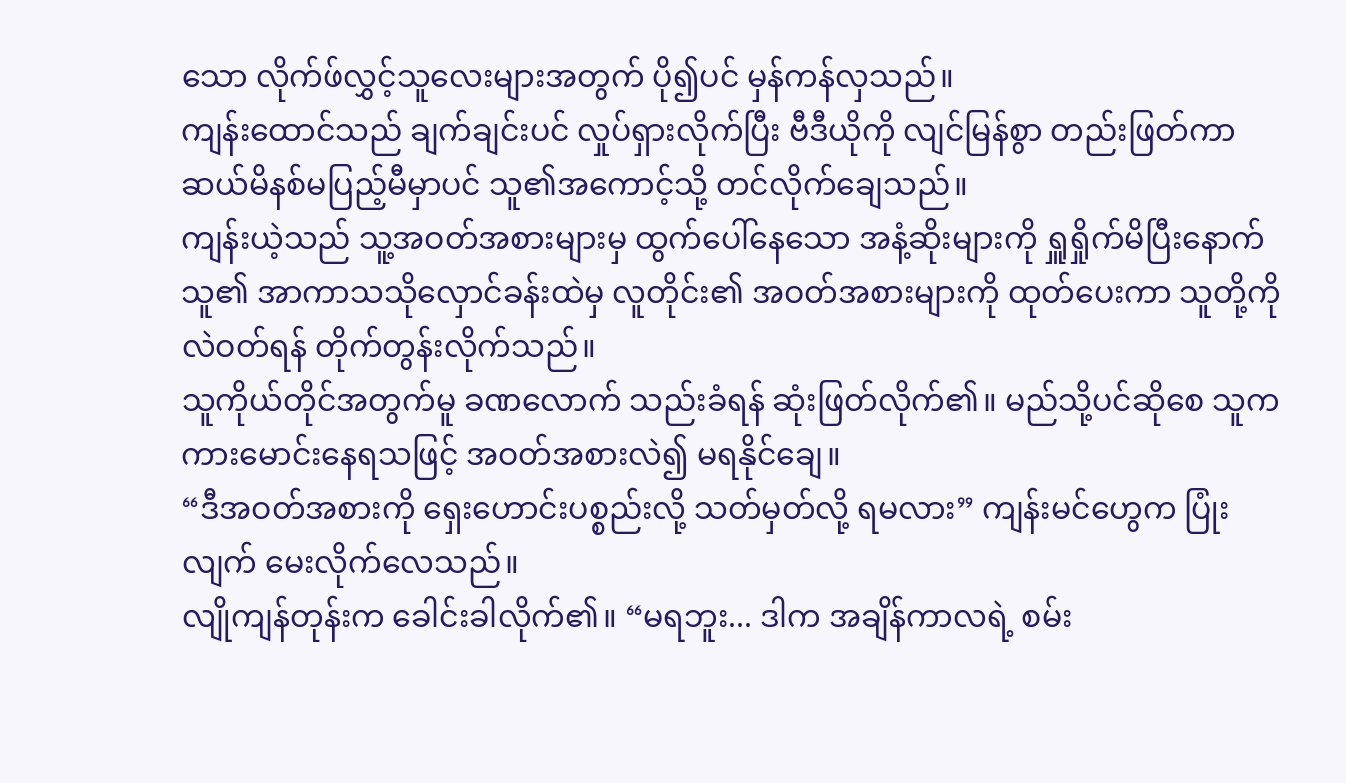သော လိုက်ဖ်လွှင့်သူလေးများအတွက် ပို၍ပင် မှန်ကန်လှသည်။
ကျန်းထောင်သည် ချက်ချင်းပင် လှုပ်ရှားလိုက်ပြီး ဗီဒီယိုကို လျင်မြန်စွာ တည်းဖြတ်ကာ ဆယ်မိနစ်မပြည့်မီမှာပင် သူ၏အကောင့်သို့ တင်လိုက်ချေသည်။
ကျန်းယဲ့သည် သူ့အဝတ်အစားများမှ ထွက်ပေါ်နေသော အနံ့ဆိုးများကို ရှူရှိုက်မိပြီးနောက် သူ၏ အာကာသသိုလှောင်ခန်းထဲမှ လူတိုင်း၏ အဝတ်အစားများကို ထုတ်ပေးကာ သူတို့ကို လဲဝတ်ရန် တိုက်တွန်းလိုက်သည်။
သူကိုယ်တိုင်အတွက်မူ ခဏလောက် သည်းခံရန် ဆုံးဖြတ်လိုက်၏။ မည်သို့ပင်ဆိုစေ သူက ကားမောင်းနေရသဖြင့် အဝတ်အစားလဲ၍ မရနိုင်ချေ။
“ဒီအဝတ်အစားကို ရှေးဟောင်းပစ္စည်းလို့ သတ်မှတ်လို့ ရမလား” ကျန်းမင်ဟွေက ပြုံးလျက် မေးလိုက်လေသည်။
လျိုကျန်တုန်းက ခေါင်းခါလိုက်၏။ “မရဘူး... ဒါက အချိန်ကာလရဲ့ စမ်း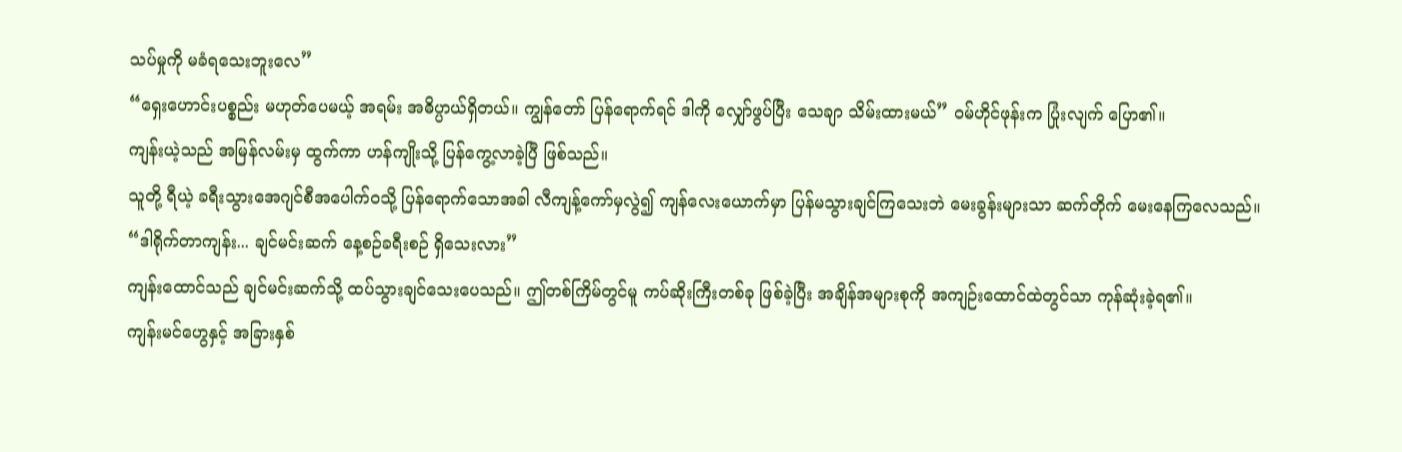သပ်မှုကို မခံရသေးဘူးလေ”
“ရှေးဟောင်းပစ္စည်း မဟုတ်ပေမယ့် အရမ်း အဓိပ္ပာယ်ရှိတယ်။ ကျွန်တော် ပြန်ရောက်ရင် ဒါကို လျှော်ဖွပ်ပြီး သေချာ သိမ်းထားမယ်” ဝမ်ဟိုင်ဖုန်းက ပြုံးလျက် ပြော၏။
ကျန်းယဲ့သည် အမြန်လမ်းမှ ထွက်ကာ ဟန်ကျိုးသို့ ပြန်ကွေ့လာခဲ့ပြီ ဖြစ်သည်။
သူတို့ ရီယဲ့ ခရီးသွားအေဂျင်စီအပေါက်ဝသို့ ပြန်ရောက်သောအခါ လီကျန့်ကော်မှလွဲ၍ ကျန်လေးယောက်မှာ ပြန်မသွားချင်ကြသေးဘဲ မေးခွန်းများသာ ဆက်တိုက် မေးနေကြလေသည်။
“ဒါရိုက်တာကျန်း... ချင်မင်းဆက် နေ့စဉ်ခရီးစဉ် ရှိသေးလား”
ကျန်းထောင်သည် ချင်မင်းဆက်သို့ ထပ်သွားချင်သေးပေသည်။ ဤတစ်ကြိမ်တွင်မူ ကပ်ဆိုးကြီးတစ်ခု ဖြစ်ခဲ့ပြီး အချိန်အများစုကို အကျဉ်းထောင်ထဲတွင်သာ ကုန်ဆုံးခဲ့ရ၏။
ကျန်းမင်ဟွေနှင့် အခြားနှစ်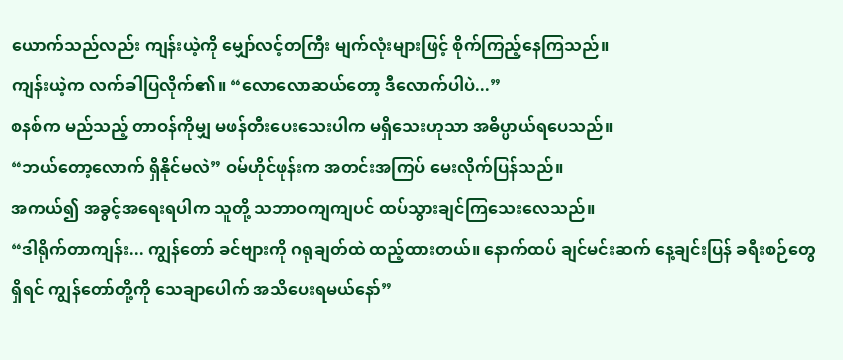ယောက်သည်လည်း ကျန်းယဲ့ကို မျှော်လင့်တကြီး မျက်လုံးများဖြင့် စိုက်ကြည့်နေကြသည်။
ကျန်းယဲ့က လက်ခါပြလိုက်၏။ “လောလောဆယ်တော့ ဒီလောက်ပါပဲ...”
စနစ်က မည်သည့် တာဝန်ကိုမျှ မဖန်တီးပေးသေးပါက မရှိသေးဟုသာ အဓိပ္ပာယ်ရပေသည်။
“ဘယ်တော့လောက် ရှိနိုင်မလဲ” ဝမ်ဟိုင်ဖုန်းက အတင်းအကြပ် မေးလိုက်ပြန်သည်။
အကယ်၍ အခွင့်အရေးရပါက သူတို့ သဘာဝကျကျပင် ထပ်သွားချင်ကြသေးလေသည်။
“ဒါရိုက်တာကျန်း... ကျွန်တော် ခင်ဗျားကို ဂရုချတ်ထဲ ထည့်ထားတယ်။ နောက်ထပ် ချင်မင်းဆက် နေ့ချင်းပြန် ခရီးစဉ်တွေရှိရင် ကျွန်တော်တို့ကို သေချာပေါက် အသိပေးရမယ်နော်”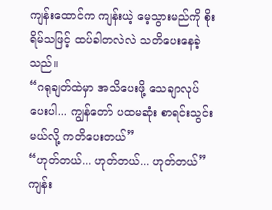ကျန်းထောင်က ကျန်းယဲ့ မေ့သွားမည်ကို စိုးရိမ်သဖြင့် ထပ်ခါတလဲလဲ သတိပေးနေခဲ့သည်။
“ဂရုချတ်ထဲမှာ အသိပေးဖို့ သေချာလုပ်ပေးပါ... ကျွန်တော် ပထမဆုံး စာရင်းသွင်းမယ်လို့ ကတိပေးတယ်”
“ဟုတ်တယ်... ဟုတ်တယ်... ဟုတ်တယ်” ကျန်း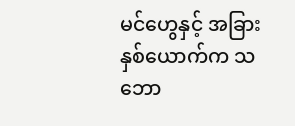မင်ဟွေနှင့် အခြားနှစ်ယောက်က သဘော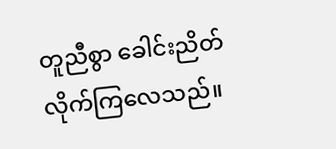တူညီစွာ ခေါင်းညိတ်လိုက်ကြလေသည်။